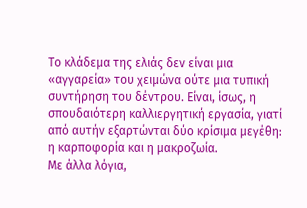Το κλάδεμα της ελιάς δεν είναι μια «αγγαρεία» του χειμώνα ούτε μια τυπική συντήρηση του δέντρου. Είναι, ίσως, η σπουδαιότερη καλλιεργητική εργασία, γιατί από αυτήν εξαρτώνται δύο κρίσιμα μεγέθη: η καρποφορία και η μακροζωία.
Με άλλα λόγια,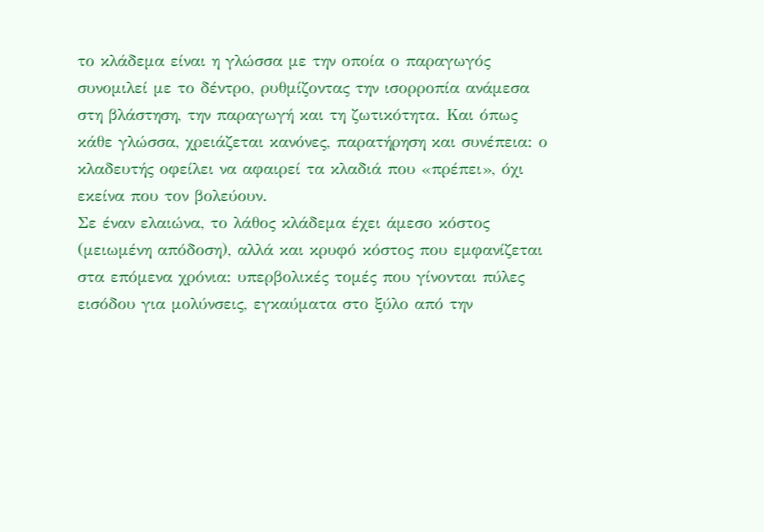το κλάδεμα είναι η γλώσσα με την οποία ο παραγωγός συνομιλεί με το δέντρο, ρυθμίζοντας την ισορροπία ανάμεσα στη βλάστηση, την παραγωγή και τη ζωτικότητα. Και όπως κάθε γλώσσα, χρειάζεται κανόνες, παρατήρηση και συνέπεια: ο κλαδευτής οφείλει να αφαιρεί τα κλαδιά που «πρέπει», όχι εκείνα που τον βολεύουν.
Σε έναν ελαιώνα, το λάθος κλάδεμα έχει άμεσο κόστος (μειωμένη απόδοση), αλλά και κρυφό κόστος που εμφανίζεται στα επόμενα χρόνια: υπερβολικές τομές που γίνονται πύλες εισόδου για μολύνσεις, εγκαύματα στο ξύλο από την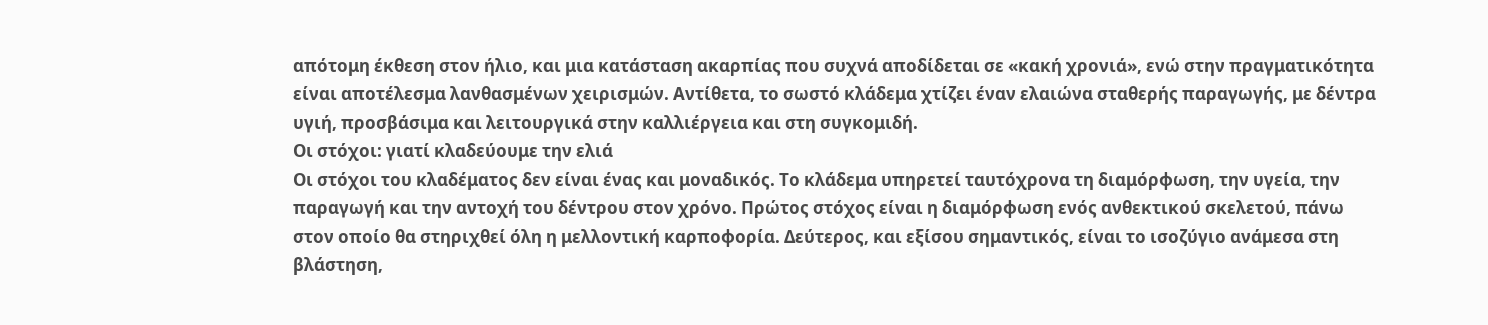απότομη έκθεση στον ήλιο, και μια κατάσταση ακαρπίας που συχνά αποδίδεται σε «κακή χρονιά», ενώ στην πραγματικότητα είναι αποτέλεσμα λανθασμένων χειρισμών. Αντίθετα, το σωστό κλάδεμα χτίζει έναν ελαιώνα σταθερής παραγωγής, με δέντρα υγιή, προσβάσιμα και λειτουργικά στην καλλιέργεια και στη συγκομιδή.
Οι στόχοι: γιατί κλαδεύουμε την ελιά
Οι στόχοι του κλαδέματος δεν είναι ένας και μοναδικός. Το κλάδεμα υπηρετεί ταυτόχρονα τη διαμόρφωση, την υγεία, την παραγωγή και την αντοχή του δέντρου στον χρόνο. Πρώτος στόχος είναι η διαμόρφωση ενός ανθεκτικού σκελετού, πάνω στον οποίο θα στηριχθεί όλη η μελλοντική καρποφορία. Δεύτερος, και εξίσου σημαντικός, είναι το ισοζύγιο ανάμεσα στη βλάστηση,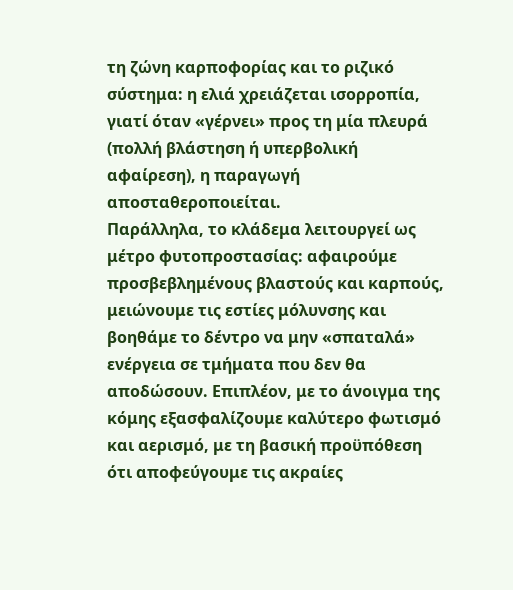τη ζώνη καρποφορίας και το ριζικό σύστημα: η ελιά χρειάζεται ισορροπία, γιατί όταν «γέρνει» προς τη μία πλευρά (πολλή βλάστηση ή υπερβολική αφαίρεση), η παραγωγή αποσταθεροποιείται.
Παράλληλα, το κλάδεμα λειτουργεί ως μέτρο φυτοπροστασίας: αφαιρούμε προσβεβλημένους βλαστούς και καρπούς, μειώνουμε τις εστίες μόλυνσης και βοηθάμε το δέντρο να μην «σπαταλά» ενέργεια σε τμήματα που δεν θα αποδώσουν. Επιπλέον, με το άνοιγμα της κόμης εξασφαλίζουμε καλύτερο φωτισμό και αερισμό, με τη βασική προϋπόθεση ότι αποφεύγουμε τις ακραίες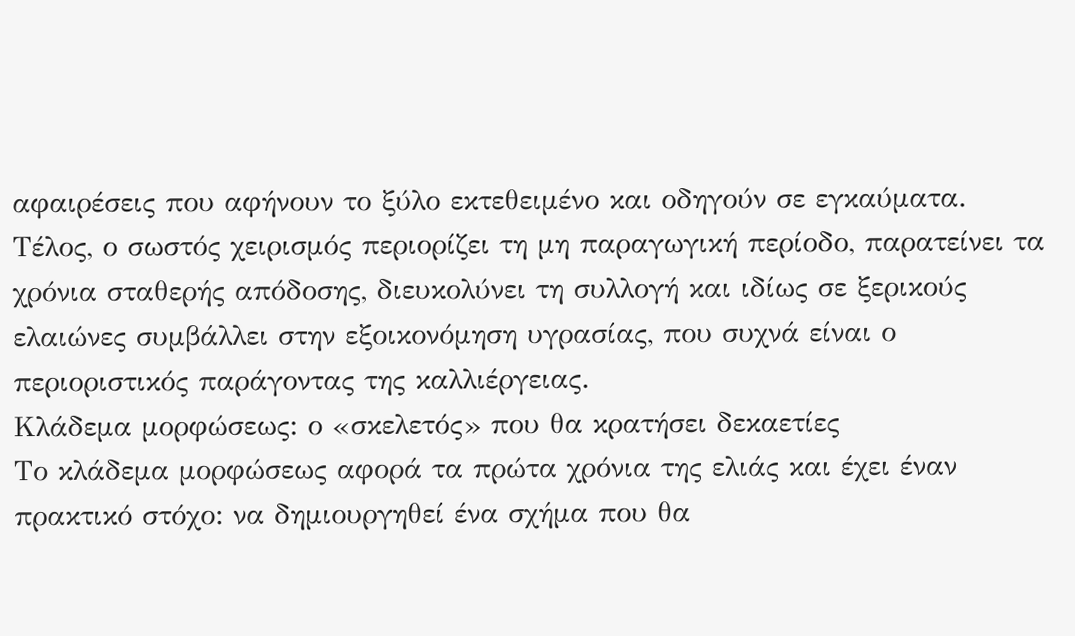αφαιρέσεις που αφήνουν το ξύλο εκτεθειμένο και οδηγούν σε εγκαύματα. Τέλος, ο σωστός χειρισμός περιορίζει τη μη παραγωγική περίοδο, παρατείνει τα χρόνια σταθερής απόδοσης, διευκολύνει τη συλλογή και ιδίως σε ξερικούς ελαιώνες συμβάλλει στην εξοικονόμηση υγρασίας, που συχνά είναι ο περιοριστικός παράγοντας της καλλιέργειας.
Κλάδεμα μορφώσεως: ο «σκελετός» που θα κρατήσει δεκαετίες
Το κλάδεμα μορφώσεως αφορά τα πρώτα χρόνια της ελιάς και έχει έναν πρακτικό στόχο: να δημιουργηθεί ένα σχήμα που θα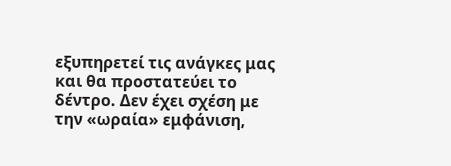εξυπηρετεί τις ανάγκες μας και θα προστατεύει το δέντρο. Δεν έχει σχέση με την «ωραία» εμφάνιση,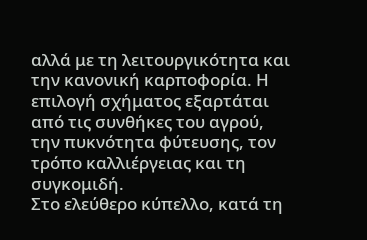αλλά με τη λειτουργικότητα και την κανονική καρποφορία. Η επιλογή σχήματος εξαρτάται από τις συνθήκες του αγρού, την πυκνότητα φύτευσης, τον τρόπο καλλιέργειας και τη συγκομιδή.
Στο ελεύθερο κύπελλο, κατά τη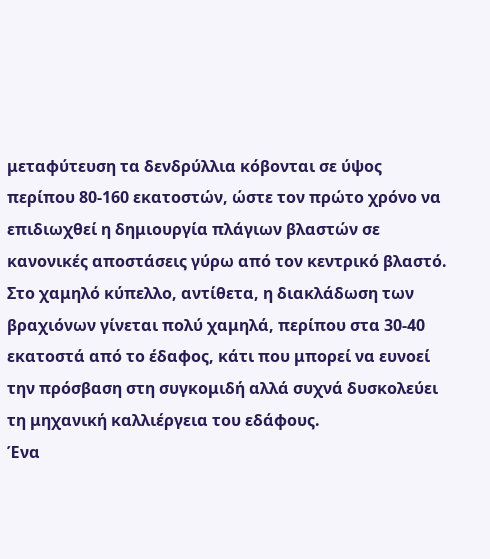μεταφύτευση τα δενδρύλλια κόβονται σε ύψος περίπου 80-160 εκατοστών, ώστε τον πρώτο χρόνο να επιδιωχθεί η δημιουργία πλάγιων βλαστών σε κανονικές αποστάσεις γύρω από τον κεντρικό βλαστό. Στο χαμηλό κύπελλο, αντίθετα, η διακλάδωση των βραχιόνων γίνεται πολύ χαμηλά, περίπου στα 30-40 εκατοστά από το έδαφος, κάτι που μπορεί να ευνοεί την πρόσβαση στη συγκομιδή αλλά συχνά δυσκολεύει τη μηχανική καλλιέργεια του εδάφους.
Ένα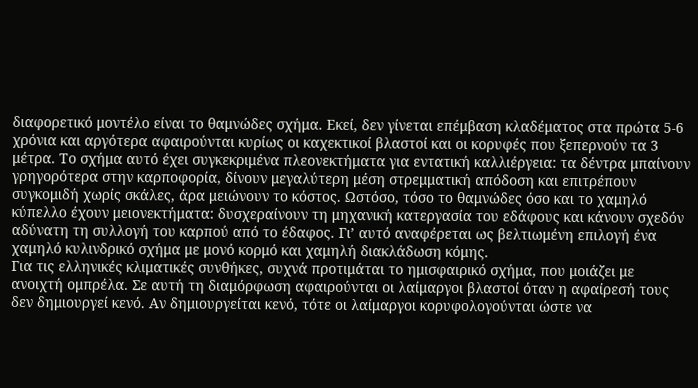διαφορετικό μοντέλο είναι το θαμνώδες σχήμα. Εκεί, δεν γίνεται επέμβαση κλαδέματος στα πρώτα 5-6 χρόνια και αργότερα αφαιρούνται κυρίως οι καχεκτικοί βλαστοί και οι κορυφές που ξεπερνούν τα 3 μέτρα. Το σχήμα αυτό έχει συγκεκριμένα πλεονεκτήματα για εντατική καλλιέργεια: τα δέντρα μπαίνουν γρηγορότερα στην καρποφορία, δίνουν μεγαλύτερη μέση στρεμματική απόδοση και επιτρέπουν συγκομιδή χωρίς σκάλες, άρα μειώνουν το κόστος. Ωστόσο, τόσο το θαμνώδες όσο και το χαμηλό κύπελλο έχουν μειονεκτήματα: δυσχεραίνουν τη μηχανική κατεργασία του εδάφους και κάνουν σχεδόν αδύνατη τη συλλογή του καρπού από το έδαφος. Γι’ αυτό αναφέρεται ως βελτιωμένη επιλογή ένα χαμηλό κυλινδρικό σχήμα με μονό κορμό και χαμηλή διακλάδωση κόμης.
Για τις ελληνικές κλιματικές συνθήκες, συχνά προτιμάται το ημισφαιρικό σχήμα, που μοιάζει με ανοιχτή ομπρέλα. Σε αυτή τη διαμόρφωση αφαιρούνται οι λαίμαργοι βλαστοί όταν η αφαίρεσή τους δεν δημιουργεί κενό. Αν δημιουργείται κενό, τότε οι λαίμαργοι κορυφολογούνται ώστε να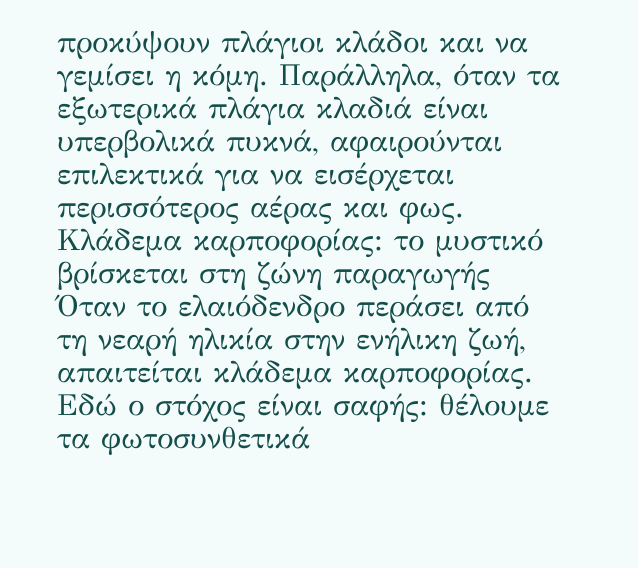προκύψουν πλάγιοι κλάδοι και να γεμίσει η κόμη. Παράλληλα, όταν τα εξωτερικά πλάγια κλαδιά είναι υπερβολικά πυκνά, αφαιρούνται επιλεκτικά για να εισέρχεται περισσότερος αέρας και φως.
Κλάδεμα καρποφορίας: το μυστικό βρίσκεται στη ζώνη παραγωγής
Όταν το ελαιόδενδρο περάσει από τη νεαρή ηλικία στην ενήλικη ζωή, απαιτείται κλάδεμα καρποφορίας. Εδώ ο στόχος είναι σαφής: θέλουμε τα φωτοσυνθετικά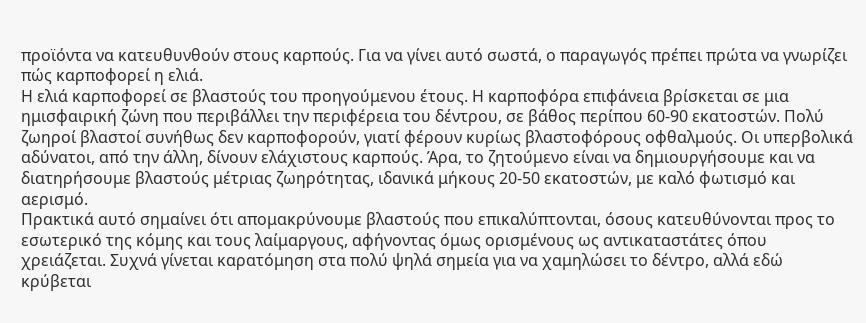προϊόντα να κατευθυνθούν στους καρπούς. Για να γίνει αυτό σωστά, ο παραγωγός πρέπει πρώτα να γνωρίζει πώς καρποφορεί η ελιά.
Η ελιά καρποφορεί σε βλαστούς του προηγούμενου έτους. Η καρποφόρα επιφάνεια βρίσκεται σε μια ημισφαιρική ζώνη που περιβάλλει την περιφέρεια του δέντρου, σε βάθος περίπου 60-90 εκατοστών. Πολύ ζωηροί βλαστοί συνήθως δεν καρποφορούν, γιατί φέρουν κυρίως βλαστοφόρους οφθαλμούς. Οι υπερβολικά αδύνατοι, από την άλλη, δίνουν ελάχιστους καρπούς. Άρα, το ζητούμενο είναι να δημιουργήσουμε και να διατηρήσουμε βλαστούς μέτριας ζωηρότητας, ιδανικά μήκους 20-50 εκατοστών, με καλό φωτισμό και αερισμό.
Πρακτικά αυτό σημαίνει ότι απομακρύνουμε βλαστούς που επικαλύπτονται, όσους κατευθύνονται προς το εσωτερικό της κόμης και τους λαίμαργους, αφήνοντας όμως ορισμένους ως αντικαταστάτες όπου χρειάζεται. Συχνά γίνεται καρατόμηση στα πολύ ψηλά σημεία για να χαμηλώσει το δέντρο, αλλά εδώ κρύβεται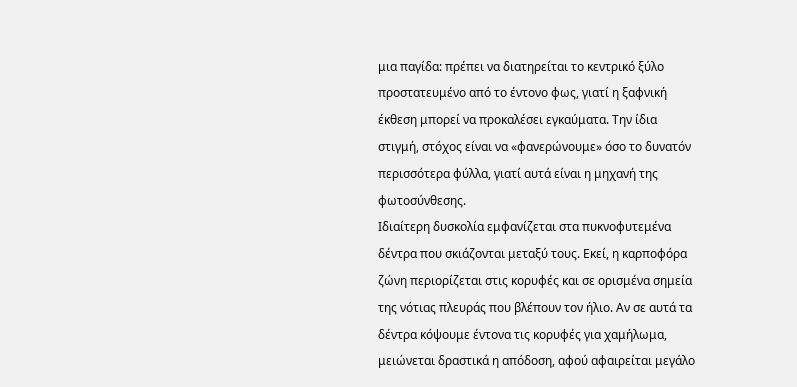μια παγίδα: πρέπει να διατηρείται το κεντρικό ξύλο προστατευμένο από το έντονο φως, γιατί η ξαφνική έκθεση μπορεί να προκαλέσει εγκαύματα. Την ίδια στιγμή, στόχος είναι να «φανερώνουμε» όσο το δυνατόν περισσότερα φύλλα, γιατί αυτά είναι η μηχανή της φωτοσύνθεσης.
Ιδιαίτερη δυσκολία εμφανίζεται στα πυκνοφυτεμένα δέντρα που σκιάζονται μεταξύ τους. Εκεί, η καρποφόρα ζώνη περιορίζεται στις κορυφές και σε ορισμένα σημεία της νότιας πλευράς που βλέπουν τον ήλιο. Αν σε αυτά τα δέντρα κόψουμε έντονα τις κορυφές για χαμήλωμα, μειώνεται δραστικά η απόδοση, αφού αφαιρείται μεγάλο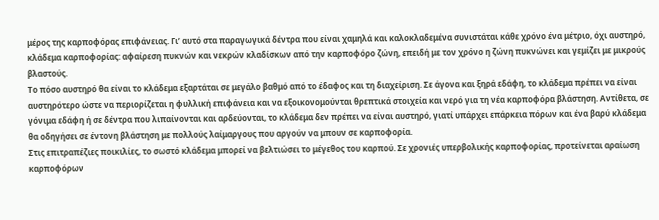μέρος της καρποφόρας επιφάνειας. Γι’ αυτό στα παραγωγικά δέντρα που είναι χαμηλά και καλοκλαδεμένα συνιστάται κάθε χρόνο ένα μέτριο, όχι αυστηρό, κλάδεμα καρποφορίας: αφαίρεση πυκνών και νεκρών κλαδίσκων από την καρποφόρο ζώνη, επειδή με τον χρόνο η ζώνη πυκνώνει και γεμίζει με μικρούς βλαστούς.
Το πόσο αυστηρό θα είναι το κλάδεμα εξαρτάται σε μεγάλο βαθμό από το έδαφος και τη διαχείριση. Σε άγονα και ξηρά εδάφη, το κλάδεμα πρέπει να είναι αυστηρότερο ώστε να περιορίζεται η φυλλική επιφάνεια και να εξοικονομούνται θρεπτικά στοιχεία και νερό για τη νέα καρποφόρα βλάστηση. Αντίθετα, σε γόνιμα εδάφη ή σε δέντρα που λιπαίνονται και αρδεύονται, το κλάδεμα δεν πρέπει να είναι αυστηρό, γιατί υπάρχει επάρκεια πόρων και ένα βαρύ κλάδεμα θα οδηγήσει σε έντονη βλάστηση με πολλούς λαίμαργους που αργούν να μπουν σε καρποφορία.
Στις επιτραπέζιες ποικιλίες, το σωστό κλάδεμα μπορεί να βελτιώσει το μέγεθος του καρπού. Σε χρονιές υπερβολικής καρποφορίας, προτείνεται αραίωση καρποφόρων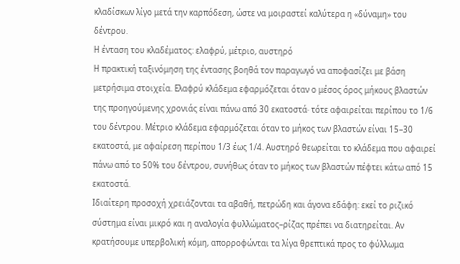κλαδίσκων λίγο μετά την καρπόδεση, ώστε να μοιραστεί καλύτερα η «δύναμη» του δέντρου.
Η ένταση του κλαδέματος: ελαφρύ, μέτριο, αυστηρό
Η πρακτική ταξινόμηση της έντασης βοηθά τον παραγωγό να αποφασίζει με βάση μετρήσιμα στοιχεία. Ελαφρύ κλάδεμα εφαρμόζεται όταν ο μέσος όρος μήκους βλαστών της προηγούμενης χρονιάς είναι πάνω από 30 εκατοστά· τότε αφαιρείται περίπου το 1/6 του δέντρου. Μέτριο κλάδεμα εφαρμόζεται όταν το μήκος των βλαστών είναι 15–30 εκατοστά, με αφαίρεση περίπου 1/3 έως 1/4. Αυστηρό θεωρείται το κλάδεμα που αφαιρεί πάνω από το 50% του δέντρου, συνήθως όταν το μήκος των βλαστών πέφτει κάτω από 15 εκατοστά.
Ιδιαίτερη προσοχή χρειάζονται τα αβαθή, πετρώδη και άγονα εδάφη: εκεί το ριζικό σύστημα είναι μικρό και η αναλογία φυλλώματος–ρίζας πρέπει να διατηρείται. Αν κρατήσουμε υπερβολική κόμη, απορροφώνται τα λίγα θρεπτικά προς το φύλλωμα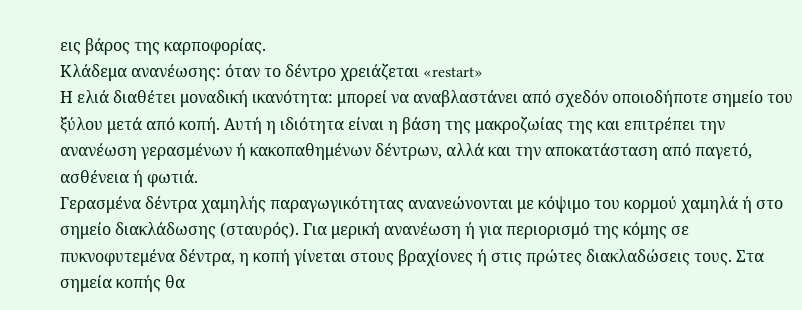εις βάρος της καρποφορίας.
Κλάδεμα ανανέωσης: όταν το δέντρο χρειάζεται «restart»
Η ελιά διαθέτει μοναδική ικανότητα: μπορεί να αναβλαστάνει από σχεδόν οποιοδήποτε σημείο του ξύλου μετά από κοπή. Αυτή η ιδιότητα είναι η βάση της μακροζωίας της και επιτρέπει την ανανέωση γερασμένων ή κακοπαθημένων δέντρων, αλλά και την αποκατάσταση από παγετό, ασθένεια ή φωτιά.
Γερασμένα δέντρα χαμηλής παραγωγικότητας ανανεώνονται με κόψιμο του κορμού χαμηλά ή στο σημείο διακλάδωσης (σταυρός). Για μερική ανανέωση ή για περιορισμό της κόμης σε πυκνοφυτεμένα δέντρα, η κοπή γίνεται στους βραχίονες ή στις πρώτες διακλαδώσεις τους. Στα σημεία κοπής θα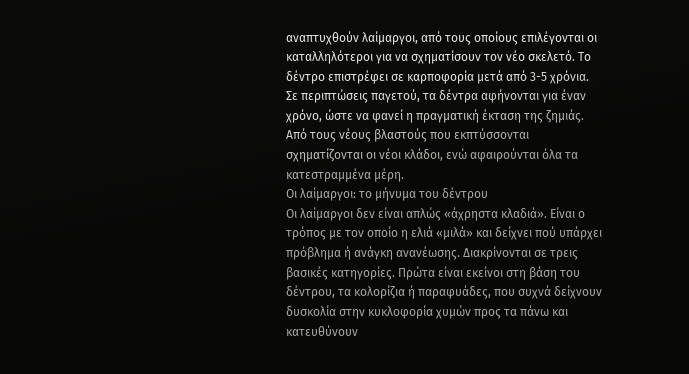αναπτυχθούν λαίμαργοι, από τους οποίους επιλέγονται οι καταλληλότεροι για να σχηματίσουν τον νέο σκελετό. Το δέντρο επιστρέφει σε καρποφορία μετά από 3-5 χρόνια.
Σε περιπτώσεις παγετού, τα δέντρα αφήνονται για έναν χρόνο, ώστε να φανεί η πραγματική έκταση της ζημιάς. Από τους νέους βλαστούς που εκπτύσσονται σχηματίζονται οι νέοι κλάδοι, ενώ αφαιρούνται όλα τα κατεστραμμένα μέρη.
Οι λαίμαργοι: το μήνυμα του δέντρου
Οι λαίμαργοι δεν είναι απλώς «άχρηστα κλαδιά». Είναι ο τρόπος με τον οποίο η ελιά «μιλά» και δείχνει πού υπάρχει πρόβλημα ή ανάγκη ανανέωσης. Διακρίνονται σε τρεις βασικές κατηγορίες. Πρώτα είναι εκείνοι στη βάση του δέντρου, τα κολορίζια ή παραφυάδες, που συχνά δείχνουν δυσκολία στην κυκλοφορία χυμών προς τα πάνω και κατευθύνουν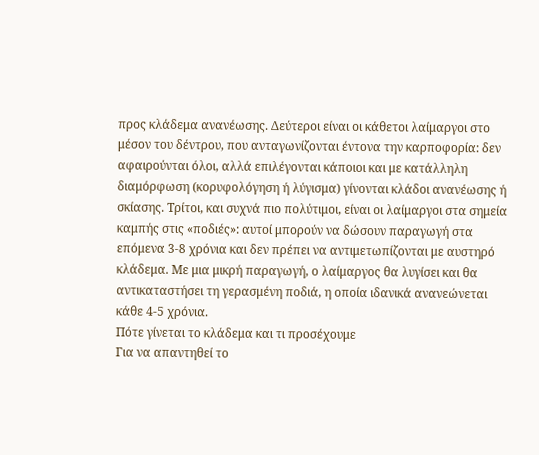προς κλάδεμα ανανέωσης. Δεύτεροι είναι οι κάθετοι λαίμαργοι στο μέσον του δέντρου, που ανταγωνίζονται έντονα την καρποφορία: δεν αφαιρούνται όλοι, αλλά επιλέγονται κάποιοι και με κατάλληλη διαμόρφωση (κορυφολόγηση ή λύγισμα) γίνονται κλάδοι ανανέωσης ή σκίασης. Τρίτοι, και συχνά πιο πολύτιμοι, είναι οι λαίμαργοι στα σημεία καμπής στις «ποδιές»: αυτοί μπορούν να δώσουν παραγωγή στα επόμενα 3-8 χρόνια και δεν πρέπει να αντιμετωπίζονται με αυστηρό κλάδεμα. Με μια μικρή παραγωγή, ο λαίμαργος θα λυγίσει και θα αντικαταστήσει τη γερασμένη ποδιά, η οποία ιδανικά ανανεώνεται κάθε 4-5 χρόνια.
Πότε γίνεται το κλάδεμα και τι προσέχουμε
Για να απαντηθεί το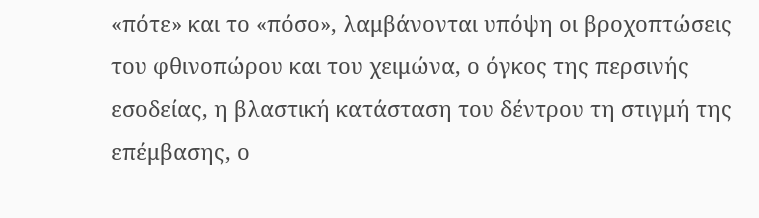«πότε» και το «πόσο», λαμβάνονται υπόψη οι βροχοπτώσεις του φθινοπώρου και του χειμώνα, ο όγκος της περσινής εσοδείας, η βλαστική κατάσταση του δέντρου τη στιγμή της επέμβασης, ο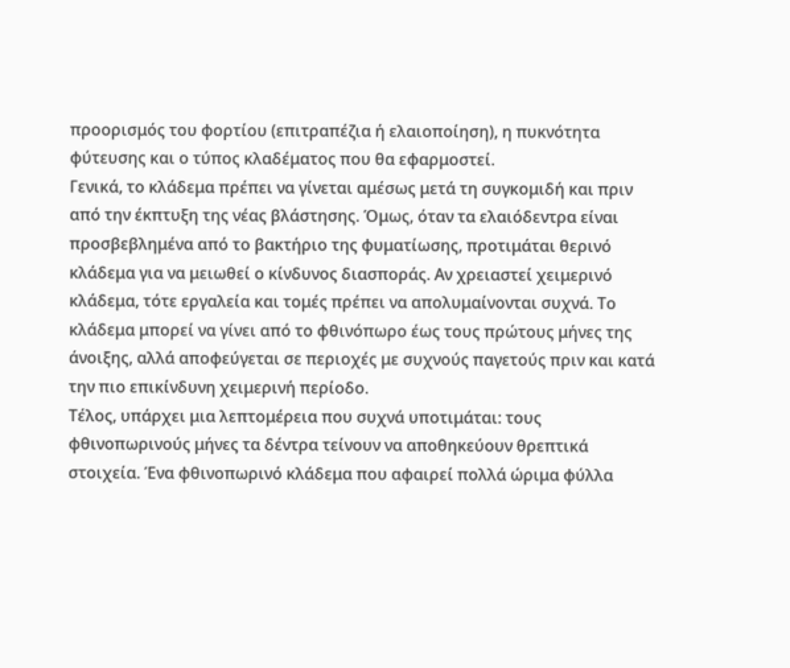προορισμός του φορτίου (επιτραπέζια ή ελαιοποίηση), η πυκνότητα φύτευσης και ο τύπος κλαδέματος που θα εφαρμοστεί.
Γενικά, το κλάδεμα πρέπει να γίνεται αμέσως μετά τη συγκομιδή και πριν από την έκπτυξη της νέας βλάστησης. Όμως, όταν τα ελαιόδεντρα είναι προσβεβλημένα από το βακτήριο της φυματίωσης, προτιμάται θερινό κλάδεμα για να μειωθεί ο κίνδυνος διασποράς. Αν χρειαστεί χειμερινό κλάδεμα, τότε εργαλεία και τομές πρέπει να απολυμαίνονται συχνά. Το κλάδεμα μπορεί να γίνει από το φθινόπωρο έως τους πρώτους μήνες της άνοιξης, αλλά αποφεύγεται σε περιοχές με συχνούς παγετούς πριν και κατά την πιο επικίνδυνη χειμερινή περίοδο.
Τέλος, υπάρχει μια λεπτομέρεια που συχνά υποτιμάται: τους φθινοπωρινούς μήνες τα δέντρα τείνουν να αποθηκεύουν θρεπτικά στοιχεία. Ένα φθινοπωρινό κλάδεμα που αφαιρεί πολλά ώριμα φύλλα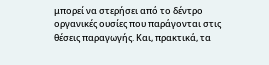μπορεί να στερήσει από το δέντρο οργανικές ουσίες που παράγονται στις θέσεις παραγωγής. Και, πρακτικά, τα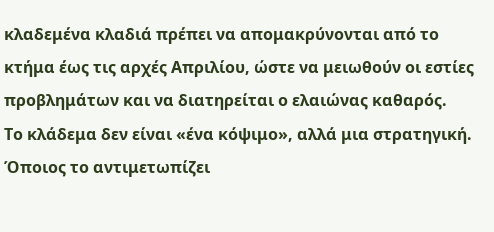κλαδεμένα κλαδιά πρέπει να απομακρύνονται από το κτήμα έως τις αρχές Απριλίου, ώστε να μειωθούν οι εστίες προβλημάτων και να διατηρείται ο ελαιώνας καθαρός.
Το κλάδεμα δεν είναι «ένα κόψιμο», αλλά μια στρατηγική. Όποιος το αντιμετωπίζει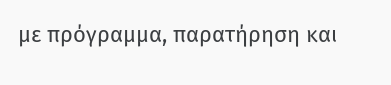με πρόγραμμα, παρατήρηση και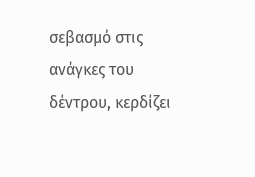σεβασμό στις ανάγκες του δέντρου, κερδίζει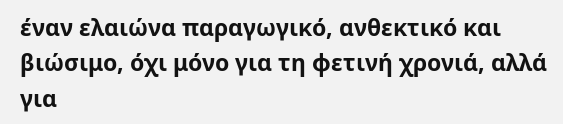έναν ελαιώνα παραγωγικό, ανθεκτικό και βιώσιμο, όχι μόνο για τη φετινή χρονιά, αλλά για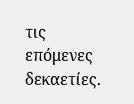τις επόμενες δεκαετίες.